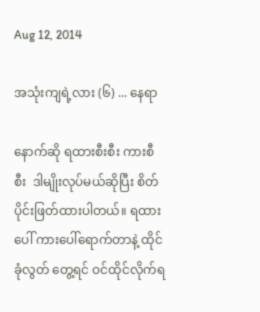Aug 12, 2014

အသုံးကျရဲ့လား (၆) ... နေရာ

နောက်ဆို ရထားစီးစီး ကားစီစီး  ဒါမျိုးလုပ်မယ်ဆိုပြီး စိတ်ပိုင်းဖြတ်ထားပါတယ်။ ရထားပေါ် ကားပေါ်ရောက်တာနဲ့ ထိုင်ခုံလွတ် တွေ့ရင် ဝင်ထိုင်လိုက်ရ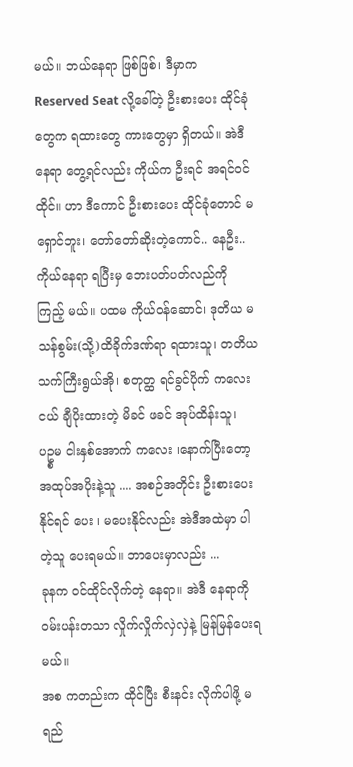မယ်။ ဘယ်နေရာ ဖြစ်ဖြစ်၊ ဒီမှာက Reserved Seat လို့ခေါ်တဲ့ ဦးစားပေး ထိုင်ခုံတွေက ရထားတွေ ကားတွေမှာ ရှိတယ်။ အဲဒီနေရာ တွေ့ရင်လည်း ကိုယ်က ဦးရင် အရင်ဝင် ထိုင်။ ဟာ ဒီကောင် ဦးစားပေး ထိုင်ခုံတောင် မရှောင်ဘူး၊ တော်တော်ဆိုးတဲ့ကောင်.. နေဦး..  ကိုယ်နေရာ ရပြီးမှ ဘေးပတ်ပတ်လည်ကို ကြည့် မယ်။ ပထမ ကိုယ်ဝန်ဆောင်၊ ဒုတိယ မသန်စွမ်း(သို့)ထိခိုက်ဒဏ်ရာ ရထားသူ၊ တတိယ သက်ကြီးရွယ်အို၊ စတုတ္ထ ရင်ခွင်ပိုက် ကလေးငယ် ချီပိုးထားတဲ့ မိခင် ဖခင် အုပ်ထိန်းသူ၊  ပဥ္စမ ငါးနှစ်အောက် ကလေး ၊နောက်ပြီးတော့ အထုပ်အပိုးနဲ့သူ .... အစဉ်အတိုင်း ဦးစားပေးနိုင်ရင် ပေး ၊ မပေးနိုင်လည်း အဲဒီအထဲမှာ ပါတဲ့သူ ပေးရမယ်။ ဘာပေးမှာလည်း ...
ခုနက ဝင်ထိုင်လိုက်တဲ့ နေရာ။ အဲဒီ နေရာကို ဝမ်းပန်းတသာ လှိုက်လှိုက်လှဲလှဲနဲ့ မြန်မြန်ပေးရမယ်။
အစ ကတည်းက ထိုင်ပြီး စီးနင်း လိုက်ပါဖို့ မရည်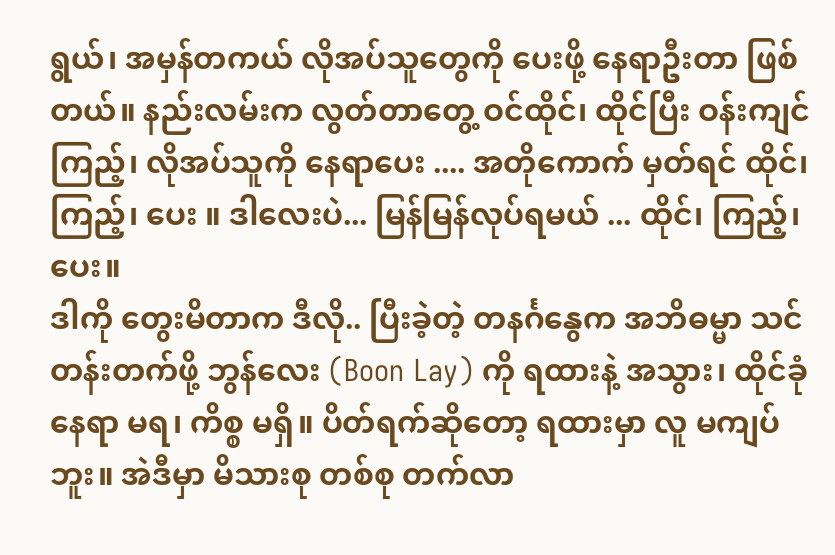ရွယ်၊ အမှန်တကယ် လိုအပ်သူတွေကို ပေးဖို့ နေရာဦးတာ ဖြစ်တယ်။ နည်းလမ်းက လွတ်တာတွေ့ ဝင်ထိုင်၊ ထိုင်ပြီး ဝန်းကျင်ကြည့်၊ လိုအပ်သူကို နေရာပေး .... အတိုကောက် မှတ်ရင် ထိုင်၊ ကြည့်၊ ပေး ။ ဒါလေးပဲ... မြန်မြန်လုပ်ရမယ် ... ထိုင်၊ ကြည့်၊ ပေး။
ဒါကို တွေးမိတာက ဒီလို.. ပြီးခဲ့တဲ့ တနင်္ဂနွေက အဘိဓမ္မာ သင်တန်းတက်ဖို့ ဘွန်လေး (Boon Lay) ကို ရထားနဲ့ အသွား၊ ထိုင်ခုံ နေရာ မရ၊ ကိစ္စ မရှိ။ ပိတ်ရက်ဆိုတော့ ရထားမှာ လူ မကျပ်ဘူး။ အဲဒီမှာ မိသားစု တစ်စု တက်လာ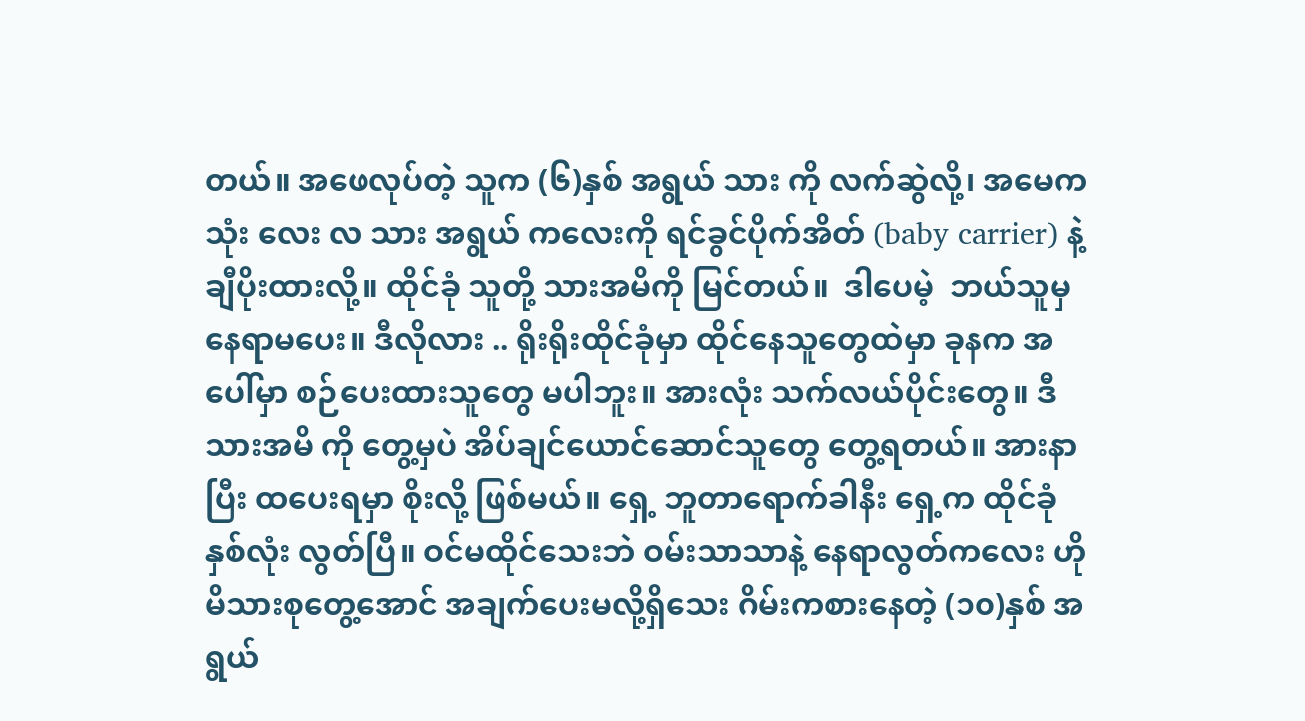တယ်။ အဖေလုပ်တဲ့ သူက (၆)နှစ် အရွယ် သား ကို လက်ဆွဲလို့၊ အမေက သုံး လေး လ သား အရွယ် ကလေးကို ရင်ခွင်ပိုက်အိတ် (baby carrier) နဲ့ ချီပိုးထားလို့။ ထိုင်ခုံ သူတို့ သားအမိကို မြင်တယ်။  ဒါပေမဲ့  ဘယ်သူမှ နေရာမပေး။ ဒီလိုလား .. ရိုးရိုးထိုင်ခုံမှာ ထိုင်နေသူတွေထဲမှာ ခုနက အပေါ်မှာ စဉ်ပေးထားသူတွေ မပါဘူး။ အားလုံး သက်လယ်ပိုင်းတွေ။ ဒီသားအမိ ကို တွေ့မှပဲ အိပ်ချင်ယောင်ဆောင်သူတွေ တွေ့ရတယ်။ အားနာပြီး ထပေးရမှာ စိုးလို့ ဖြစ်မယ်။ ရှေ့ ဘူတာရောက်ခါနီး ရှေ့က ထိုင်ခုံနှစ်လုံး လွတ်ပြီ။ ဝင်မထိုင်သေးဘဲ ဝမ်းသာသာနဲ့ နေရာလွတ်ကလေး ဟိုမိသားစုတွေ့အောင် အချက်ပေးမလို့ရှိသေး ဂိမ်းကစားနေတဲ့ (၁၀)နှစ် အရွယ်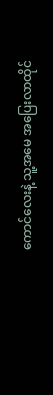ကောင်လေးနဲ့ သူ့အမေ အပြေးလာထိုင်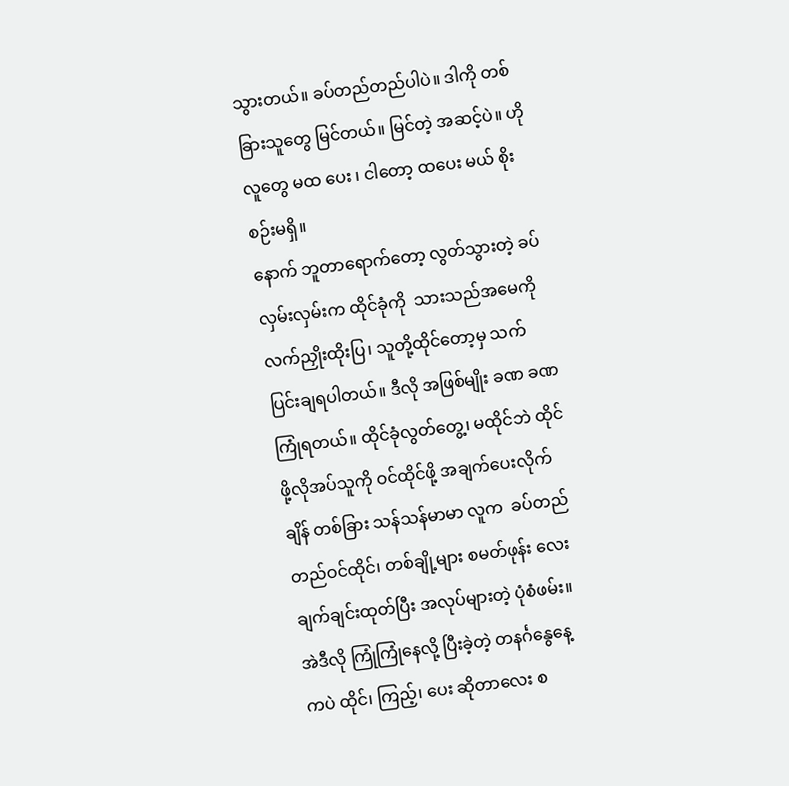သွားတယ်။ ခပ်တည်တည်ပါပဲ။ ဒါကို တစ်ခြားသူတွေ မြင်တယ်။ မြင်တဲ့ အဆင့်ပဲ။ ဟိုလူတွေ မထ ပေး ၊ ငါတော့ ထပေး မယ် စိုးစဉ်းမရှိ။
နောက် ဘူတာရောက်တော့ လွတ်သွားတဲ့ ခပ်လှမ်းလှမ်းက ထိုင်ခုံကို  သားသည်အမေကို လက်ညှိုးထိုးပြ၊ သူတို့ထိုင်တော့မှ သက်ပြင်းချရပါတယ်။ ဒီလို အဖြစ်မျိုး ခဏ ခဏကြုံရတယ်။ ထိုင်ခုံလွတ်တွေ့၊ မထိုင်ဘဲ ထိုင်ဖို့လိုအပ်သူကို ဝင်ထိုင်ဖို့ အချက်ပေးလိုက်ချိန် တစ်ခြား သန်သန်မာမာ လူက  ခပ်တည်တည်ဝင်ထိုင်၊ တစ်ချို့များ စမတ်ဖုန်း လေး ချက်ချင်းထုတ်ပြီး အလုပ်များတဲ့ ပုံစံဖမ်း။ အဲဒီလို ကြုံကြုံနေလို့ ပြီးခဲ့တဲ့ တနင်္ဂနွေနေ့ ကပဲ ထိုင်၊ ကြည့်၊ ပေး ဆိုတာလေး စ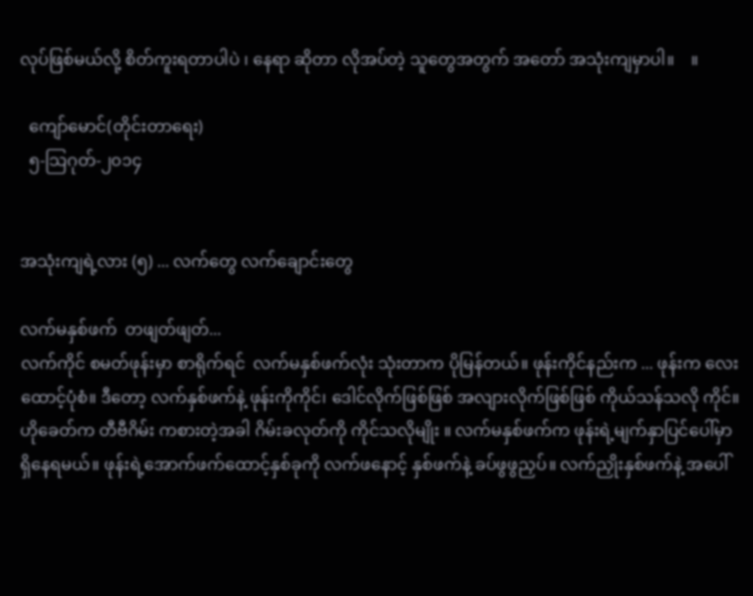လုပ်ဖြစ်မယ်လို့ စိတ်ကူးရတာပါပဲ ၊ နေရာ ဆိုတာ လိုအပ်တဲ့ သူတွေအတွက် အတော် အသုံးကျမှာပါ။    ။

  ကျော်မောင်(တိုင်းတာရေး)
  ၅-သြဂုတ်-၂၀၁၄


အသုံးကျရဲ့လား (၅) ... လက်တွေ လက်ချောင်းတွေ

လက်မနှစ်ဖက်  တဖျတ်ဖျတ်...
လက်ကိုင် စမတ်ဖုန်းမှာ စာရိုက်ရင်  လက်မနှစ်ဖက်လုံး သုံးတာက ပိုမြန်တယ်။ ဖုန်းကိုင်နည်းက ... ဖုန်းက လေးထောင့်ပုံစံ။ ဒီတော့ လက်နှစ်ဖက်နဲ့ ဖုန်းကိုကိုင်၊ ဒေါင်လိုက်ဖြစ်ဖြစ် အလျားလိုက်ဖြစ်ဖြစ် ကိုယ်သန်သလို ကိုင်။ ဟိုခေတ်က တီဗီဂိမ်း ကစားတဲ့အခါ ဂိမ်းခလုတ်ကို ကိုင်သလိုမျိုး ။ လက်မနှစ်ဖက်က ဖုန်းရဲ့မျက်နှာပြင်ပေါ်မှာ ရှိနေရမယ်။ ဖုန်းရဲ့အောက်ဖက်ထောင့်နှစ်ခုကို လက်ဖနောင့် နှစ်ဖက်နဲ့ ခပ်ဖွဖွညှပ်။ လက်ညှိုးနှစ်ဖက်နဲ့ အပေါ်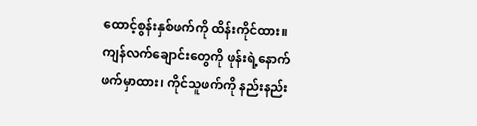ထောင့်စွန်းနှစ်ဖက်ကို ထိန်းကိုင်ထား။ ကျန်လက်ချောင်းတွေကို ဖုန်းရဲ့နောက်ဖက်မှာထား၊ ကိုင်သူဖက်ကို နည်းနည်း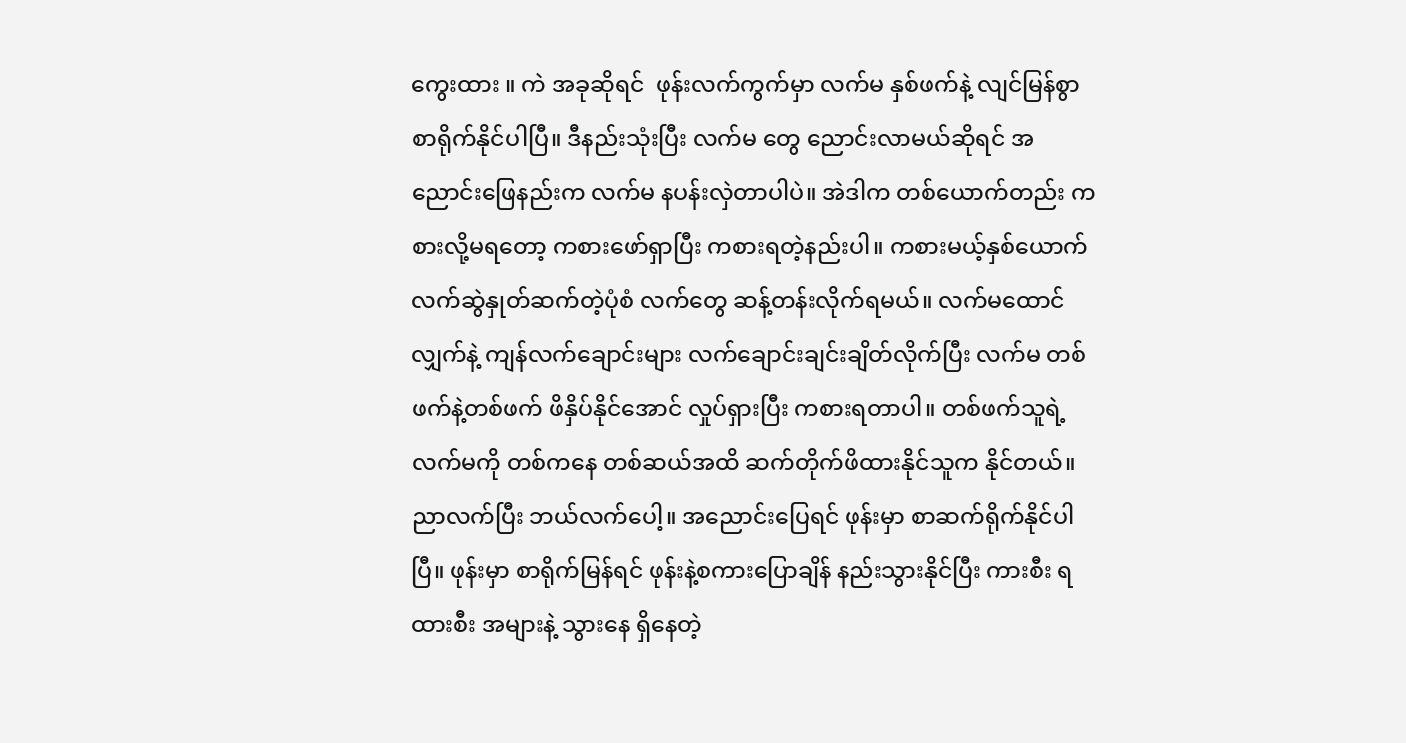ကွေးထား ။ ကဲ အခုဆိုရင်  ဖုန်းလက်ကွက်မှာ လက်မ နှစ်ဖက်နဲ့ လျင်မြန်စွာ စာရိုက်နိုင်ပါပြီ။ ဒီနည်းသုံးပြီး လက်မ တွေ ညောင်းလာမယ်ဆိုရင် အညောင်းဖြေနည်းက လက်မ နပန်းလှဲတာပါပဲ။ အဲဒါက တစ်ယောက်တည်း ကစားလို့မရတော့ ကစားဖော်ရှာပြီး ကစားရတဲ့နည်းပါ။ ကစားမယ့်နှစ်ယောက် လက်ဆွဲနှုတ်ဆက်တဲ့ပုံစံ လက်တွေ ဆန့်တန်းလိုက်ရမယ်။ လက်မထောင်လျှက်နဲ့ ကျန်လက်ချောင်းများ လက်ချောင်းချင်းချိတ်လိုက်ပြီး လက်မ တစ်ဖက်နဲ့တစ်ဖက် ဖိနှိပ်နိုင်အောင် လှုပ်ရှားပြီး ကစားရတာပါ။ တစ်ဖက်သူရဲ့ လက်မကို တစ်ကနေ တစ်ဆယ်အထိ ဆက်တိုက်ဖိထားနိုင်သူက နိုင်တယ်။ ညာလက်ပြီး ဘယ်လက်ပေါ့။ အညောင်းပြေရင် ဖုန်းမှာ စာဆက်ရိုက်နိုင်ပါပြီ။ ဖုန်းမှာ စာရိုက်မြန်ရင် ဖုန်းနဲ့စကားပြောချိန် နည်းသွားနိုင်ပြီး ကားစီး ရထားစီး အများနဲ့ သွားနေ ရှိနေတဲ့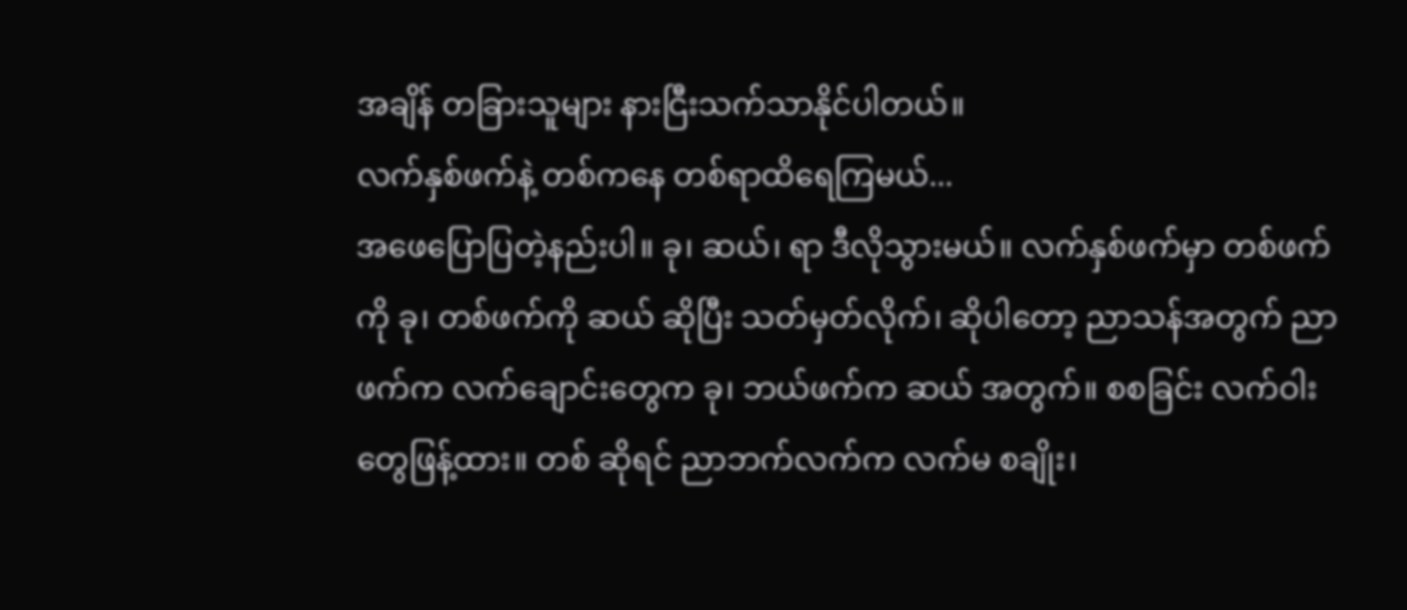အချိန် တခြားသူများ နားငြီးသက်သာနိုင်ပါတယ်။
လက်နှစ်ဖက်နဲ့ တစ်ကနေ တစ်ရာထိရေကြမယ်...
အဖေပြောပြတဲ့နည်းပါ။ ခု၊ ဆယ်၊ ရာ ဒီလိုသွားမယ်။ လက်နှစ်ဖက်မှာ တစ်ဖက်ကို ခု၊ တစ်ဖက်ကို ဆယ် ဆိုပြီး သတ်မှတ်လိုက်၊ ဆိုပါတော့ ညာသန်အတွက် ညာဖက်က လက်ချောင်းတွေက ခု၊ ဘယ်ဖက်က ဆယ် အတွက်။ စစခြင်း လက်ဝါးတွေဖြန့်ထား။ တစ် ဆိုရင် ညာဘက်လက်က လက်မ စချိုး၊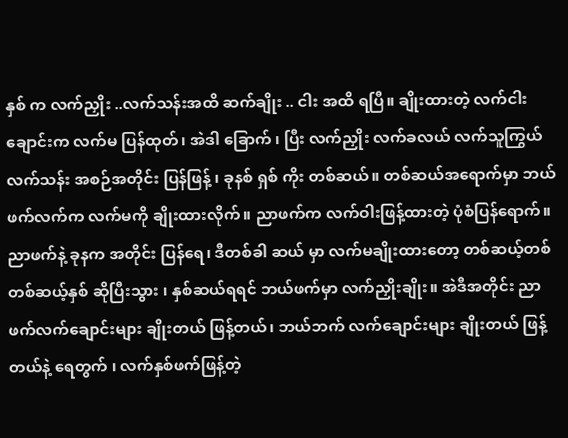နှစ် က လက်ညှိုး ..လက်သန်းအထိ ဆက်ချိုး .. ငါး အထိ ရပြီ။ ချိုးထားတဲ့ လက်ငါးချောင်းက လက်မ ပြန်ထုတ်၊ အဲဒါ ခြောက် ၊ ပြီး လက်ညှိုး လက်ခလယ် လက်သူကြွယ် လက်သန်း အစဉ်အတိုင်း ပြန်ဖြန့် ၊ ခုနစ် ရှစ် ကိုး တစ်ဆယ်။ တစ်ဆယ်အရောက်မှာ ဘယ်ဖက်လက်က လက်မကို ချိုးထားလိုက်။ ညာဖက်က လက်ဝါးဖြန့်ထားတဲ့ ပုံစံပြန်ရောက်။ ညာဖက်နဲ့ ခုနက အတိုင်း ပြန်ရေ၊ ဒီတစ်ခါ ဆယ် မှာ လက်မချိုးထားတော့ တစ်ဆယ့်တစ် တစ်ဆယ့်နှစ် ဆိုပြီးသွား ၊ နှစ်ဆယ်ရရင် ဘယ်ဖက်မှာ လက်ညှိုးချိုး။ အဲဒီအတိုင်း ညာဖက်လက်ချောင်းများ ချိုးတယ် ဖြန့်တယ်၊ ဘယ်ဘက် လက်ချောင်းများ ချိုးတယ် ဖြန့်တယ်နဲ့ ရေတွက် ၊ လက်နှစ်ဖက်ဖြန့်တဲ့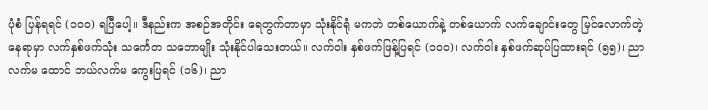ပုံစံ ပြန်ရရင် (၁၀၀) ရပြီပေါ့။ ဒီနည်းက အစဉ်အတိုင်း ရေတွက်တာမှာ သုံးနိုင်ရုံ မကဘဲ တစ်ယောက်နဲ့ တစ်ယောက် လက်ချောင်းတွေ မြင်လောက်တဲ့ နေရာမှာ လက်နှစ်ဖက်သုံး သင်္ကေတ သဘောမျိုး သုံးနိုင်ပါသေးတယ်။ လက်ဝါး နှစ်ဖက်ဖြန့်ပြရင် (၁၀၀)၊ လက်ဝါး နှစ်ဖက်ဆုပ်ပြထားရင် (၅၅)၊ ညာလက်မ ထောင် ဘယ်လက်မ ကွေးပြရင် (၁၆)၊ ညာ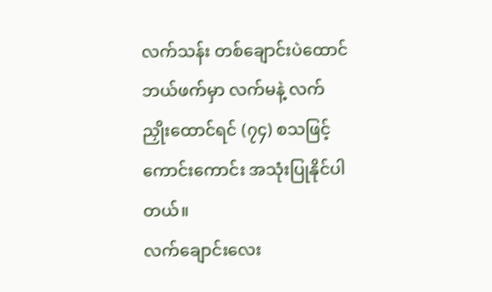လက်သန်း တစ်ချောင်းပဲထောင် ဘယ်ဖက်မှာ လက်မနဲ့ လက်ညှိုးထောင်ရင် (၇၄) စသဖြင့် ကောင်းကောင်း အသုံးပြုနိုင်ပါတယ်။
လက်ချောင်းလေး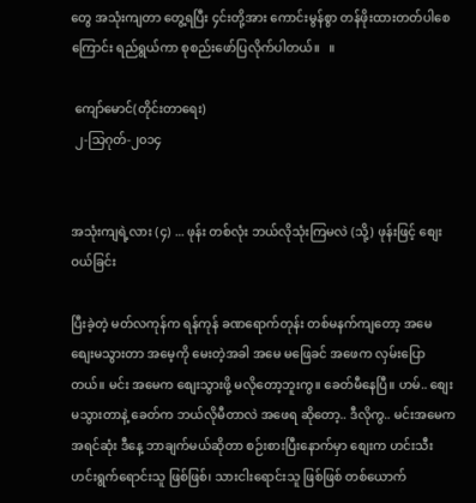တွေ အသုံးကျတာ တွေ့ရပြီး ၄င်းတို့အား ကောင်းမွန်စွာ တန်ဖိုးထားတတ်ပါစေကြောင်း ရည်ရွယ်ကာ စုစည်းဖော်ပြလိုက်ပါတယ်။   ။

 ကျော်မောင်(တိုင်းတာရေး)
 ၂-သြဂုတ်-၂၀၁၄


အသုံးကျရဲ့လား (၄) ... ဖုန်း တစ်လုံး ဘယ်လိုသုံးကြမလဲ (သို့) ဖုန်းဖြင့် စျေးဝယ်ခြင်း

ပြီးခဲ့တဲ့ မတ်လကုန်က ရန်ကုန် ခဏရောက်တုန်း တစ်မနက်ကျတော့ အမေ စျေးမသွားတာ အမေ့ကို မေးတဲ့အခါ အမေ မဖြေခင် အဖေက လှမ်းပြောတယ်။ မင်း အမေက စျေးသွားဖို့ မလိုတော့ဘူးကွ။ ခေတ်မီနေပြီ။ ဟမ်.. စျေးမသွားတာနဲ့ ခေတ်က ဘယ်လိုမီတာလဲ အဖေရ ဆိုတော့.. ဒီလိုကွ.. မင်းအမေက အရင်ဆုံး ဒီနေ့ ဘာချက်မယ်ဆိုတာ စဉ်းစားပြီးနောက်မှာ စျေးက ဟင်းသီးဟင်းရွက်ရောင်းသူ ဖြစ်ဖြစ်၊ သားငါးရောင်းသူ ဖြစ်ဖြစ် တစ်ယောက်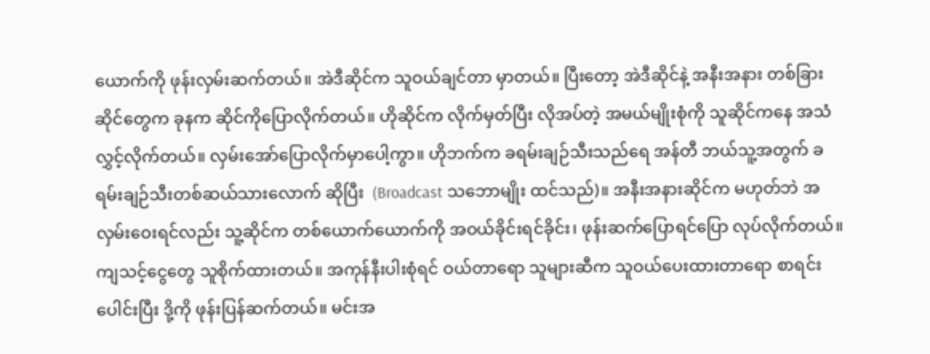ယောက်ကို ဖုန်းလှမ်းဆက်တယ်။ အဲဒီဆိုင်က သူဝယ်ချင်တာ မှာတယ်။ ပြီးတော့ အဲဒီဆိုင်နဲ့ အနီးအနား တစ်ခြားဆိုင်တွေက ခုနက ဆိုင်ကိုပြောလိုက်တယ်။ ဟိုဆိုင်က လိုက်မှတ်ပြီး လိုအပ်တဲ့ အမယ်မျိုးစုံကို သူဆိုင်ကနေ အသံလွှင့်လိုက်တယ်။ လှမ်းအော်ပြောလိုက်မှာပေါ့ကွာ။ ဟိုဘက်က ခရမ်းချဉ်သီးသည်ရေ အန်တီ ဘယ်သူ့အတွက် ခရမ်းချဉ်သီးတစ်ဆယ်သားလောက် ဆိုပြီး  (Broadcast သဘောမျိုး ထင်သည်)။ အနီးအနားဆိုင်က မဟုတ်ဘဲ အလှမ်းဝေးရင်လည်း သူ့ဆိုင်က တစ်ယောက်ယောက်ကို အဝယ်ခိုင်းရင်ခိုင်း၊ ဖုန်းဆက်ပြောရင်ပြော လုပ်လိုက်တယ်။ ကျသင့်ငွေတွေ သူစိုက်ထားတယ်။ အကုန်နီးပါးစုံရင် ဝယ်တာရော သူများဆီက သူဝယ်ပေးထားတာရော စာရင်းပေါင်းပြီး ဒို့ကို ဖုန်းပြန်ဆက်တယ်။ မင်းအ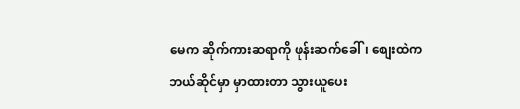မေက ဆိုက်ကားဆရာကို ဖုန်းဆက်ခေါ်၊ စျေးထဲက ဘယ်ဆိုင်မှာ မှာထားတာ သွားယူပေး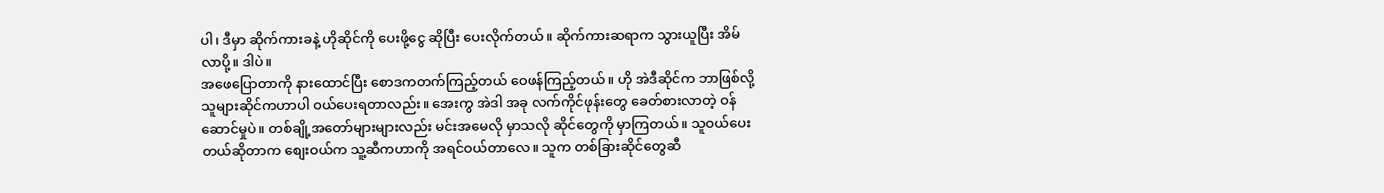ပါ၊ ဒီမှာ ဆိုက်ကားခနဲ့ ဟိုဆိုင်ကို ပေးဖို့ငွေ ဆိုပြီး ပေးလိုက်တယ်။ ဆိုက်ကားဆရာက သွားယူပြီး အိမ်လာပို့။ ဒါပဲ။
အဖေပြောတာကို နားထောင်ပြီး စောဒကတက်ကြည့်တယ် ဝေဖန်ကြည့်တယ်။ ဟို အဲဒီဆိုင်က ဘာဖြစ်လို့ သူများဆိုင်ကဟာပါ ဝယ်ပေးရတာလည်း။ အေးကွ အဲဒါ အခု လက်ကိုင်ဖုန်းတွေ ခေတ်စားလာတဲ့ ဝန်ဆောင်မှုပဲ။ တစ်ချို့အတော်များများလည်း မင်းအမေလို မှာသလို ဆိုင်တွေကို မှာကြတယ်။ သူဝယ်ပေးတယ်ဆိုတာက စျေးဝယ်က သူ့ဆီကဟာကို အရင်ဝယ်တာလေ။ သူက တစ်ခြားဆိုင်တွေဆီ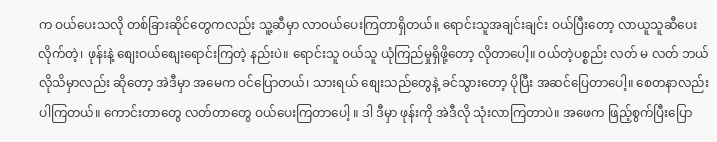က ဝယ်ပေးသလို တစ်ခြားဆိုင်တွေကလည်း သူ့ဆီမှာ လာဝယ်ပေးကြတာရှိတယ်။ ရောင်းသူအချင်းချင်း ဝယ်ပြီးတော့ လာယူသူဆီပေးလိုက်တဲ့၊ ဖုန်းနဲ့ စျေးဝယ်စျေးရောင်းကြတဲ့ နည်းပဲ။ ရောင်းသူ ဝယ်သူ ယုံကြည်မှုရှိဖို့တော့ လိုတာပေါ့။ ဝယ်တဲ့ပစ္စည်း လတ် မ လတ် ဘယ်လိုသိမှာလည်း ဆိုတော့ အဲဒီမှာ အမေက ဝင်ပြောတယ်၊ သားရယ် စျေးသည်တွေနဲ့ ခင်သွားတော့ ပိုပြီး အဆင်ပြေတာပေါ့။ စေတနာလည်း ပါကြတယ်။ ကောင်းတာတွေ လတ်တာတွေ ဝယ်ပေးကြတာပေါ့ ။ ဒါ ဒီမှာ ဖုန်းကို အဲဒီလို သုံးလာကြတာပဲ။ အဖေက ဖြည့်စွက်ပြီးပြော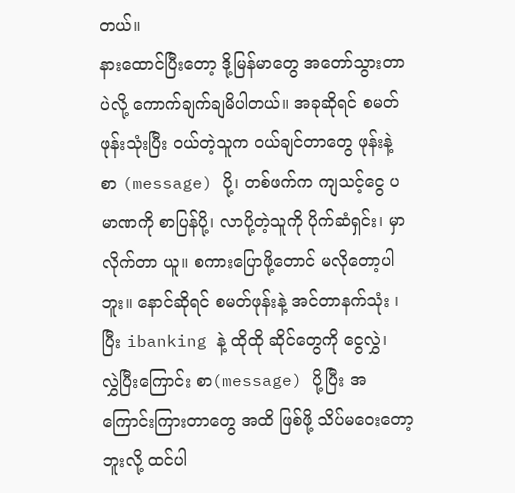တယ်။
နားထောင်ပြီးတော့ ဒို့မြန်မာတွေ အတော်သွားတာပဲလို့ ကောက်ချက်ချမိပါတယ်။ အခုဆိုရင် စမတ်ဖုန်းသုံးပြီး ဝယ်တဲ့သူက ဝယ်ချင်တာတွေ ဖုန်းနဲ့ စာ (message) ပို့၊ တစ်ဖက်က ကျသင့်ငွေ ပမာဏကို စာပြန်ပို့၊ လာပို့တဲ့သူကို ပိုက်ဆံရှင်း၊ မှာလိုက်တာ ယူ။ စကားပြောဖို့တောင် မလိုတော့ပါဘူး။ နောင်ဆိုရင် စမတ်ဖုန်းနဲ့ အင်တာနက်သုံး ၊ ပြီး ibanking နဲ့ ထိုထို ဆိုင်တွေကို ငွေလွှဲ၊  လွှဲပြီးကြောင်း စာ(message) ပို့ပြီး အကြောင်းကြားတာတွေ အထိ ဖြစ်ဖို့ သိပ်မဝေးတော့ဘူးလို့ ထင်ပါ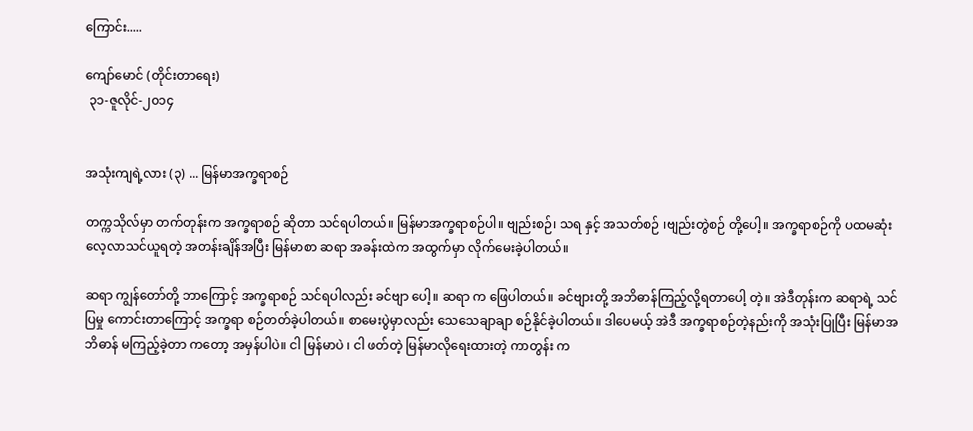ကြောင်း.....

ကျော်မောင် (တိုင်းတာရေး)
 ၃၁-ဇူလိုင်-၂၀၁၄


အသုံးကျရဲ့လား (၃) ... မြန်မာအက္ခရာစဉ်

တက္ကသိုလ်မှာ တက်တုန်းက အက္ခရာစဉ် ဆိုတာ သင်ရပါတယ်။ မြန်မာအက္ခရာစဉ်ပါ။ ဗျည်းစဉ်၊ သရ နှင့် အသတ်စဉ် ၊ဗျည်းတွဲစဉ် တို့ပေါ့။ အက္ခရာစဉ်ကို ပထမဆုံး လေ့လာသင်ယူရတဲ့ အတန်းချိန်အပြီး မြန်မာစာ ဆရာ အခန်းထဲက အထွက်မှာ လိုက်မေးခဲ့ပါတယ်။

ဆရာ ကျွန်တော်တို့ ဘာကြောင့် အက္ခရာစဉ် သင်ရပါလည်း ခင်ဗျာ ပေါ့။ ဆရာ က ဖြေပါတယ်။ ခင်ဗျားတို့ အဘိဓာန်ကြည့်လို့ရတာပေါ့ တဲ့။ အဲဒီတုန်းက ဆရာရဲ့ သင်ပြမှု ကောင်းတာကြောင့် အက္ခရာ စဉ်တတ်ခဲ့ပါတယ်။ စာမေးပွဲမှာလည်း သေသေချာချာ စဉ်နိုင်ခဲ့ပါတယ်။ ဒါပေမယ့် အဲဒီ အက္ခရာစဉ်တဲ့နည်းကို အသုံးပြုပြီး မြန်မာအဘိဓာန် မကြည့်ခဲ့တာ ကတော့ အမှန်ပါပဲ။ ငါ မြန်မာပဲ ၊ ငါ ဖတ်တဲ့ မြန်မာလိုရေးထားတဲ့ ကာတွန်း က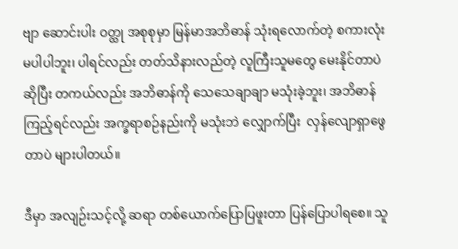ဗျာ ဆောင်းပါး ဝတ္ထု အစုစုမှာ မြန်မာအဘိဓာန် သုံးရလောက်တဲ့ စကားလုံး မပါပါဘူး၊ ပါရင်လည်း တတ်သိနားလည်တဲ့ လူကြီးသူမတွေ မေးနိုင်တာပဲ ဆိုပြီး တကယ်လည်း အဘိဓာန်ကို သေသေချာချာ မသုံးခဲ့ဘူး၊ အဘိဓာန်ကြည့်ရင်လည်း အက္ခရာစဉ်နည်းကို မသုံးဘဲ လျှောက်ပြီး  လှန်လျောရှာဖွေတာပဲ များပါတယ်။

ဒီမှာ အလျဉ်းသင့်လို့ ဆရာ တစ်ယောက်ပြောပြဖူးတာ ပြန်ပြောပါရစေ။ သူ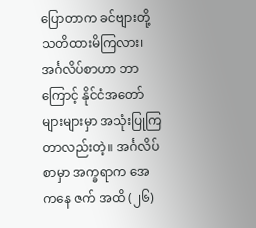ပြောတာက ခင်ဗျားတို့ သတိထားမိကြလား၊ အင်္ဂလိပ်စာဟာ ဘာကြောင့် နိုင်ငံအတော်များများမှာ အသုံးပြုကြတာလည်းတဲ့။ အင်္ဂလိပ်စာမှာ အက္ခရာက အေ ကနေ ဇက် အထိ (၂၆)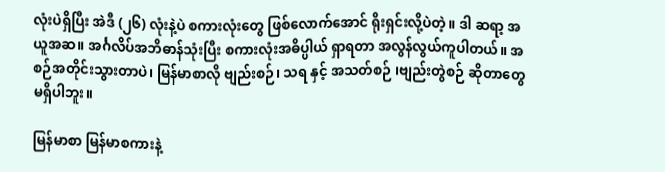လုံးပဲရှိပြီး အဲဒီ (၂၆) လုံးနဲ့ပဲ စကားလုံးတွေ ဖြစ်လောက်အောင် ရိုးရှင်းလို့ပဲတဲ့။ ဒါ ဆရာ့ အယူအဆ။ အင်္ဂလိပ်အဘိဓာန်သုံးပြီး စကားလုံးအဓိပ္ပါယ် ရှာရတာ အလွန်လွယ်ကူပါတယ်။ အစဉ်အတိုင်းသွားတာပဲ၊ မြန်မာစာလို ဗျည်းစဉ်၊ သရ နှင့် အသတ်စဉ် ၊ဗျည်းတွဲစဉ် ဆိုတာတွေ မရှိပါဘူး။

မြန်မာစာ မြန်မာစကားနဲ့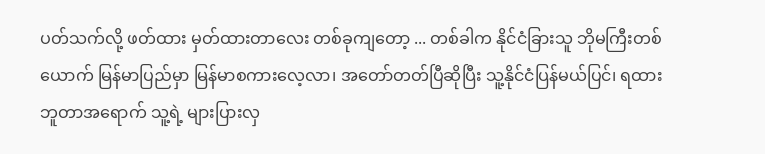ပတ်သက်လို့ ဖတ်ထား မှတ်ထားတာလေး တစ်ခုကျတော့ ... တစ်ခါက နိုင်ငံခြားသူ ဘိုမကြီးတစ်ယောက် မြန်မာပြည်မှာ မြန်မာစကားလေ့လာ၊ အတော်တတ်ပြီဆိုပြီး သူ့နိုင်ငံပြန်မယ်ပြင်၊ ရထားဘူတာအရောက် သူ့ရဲ့ များပြားလှ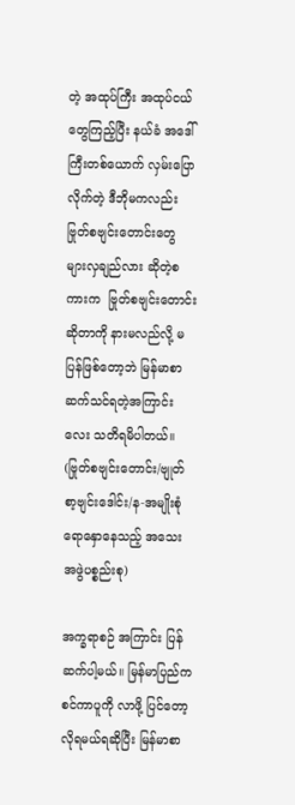တဲ့ အထုပ်ကြီး အထုပ်ငယ်တွေကြည့်ပြီး နယ်ခံ အဒေါ်ကြီးတစ်ယောက် လှမ်းပြောလိုက်တဲ့ ဒီဘိုမကလည်း ဗြုတ်စဗျင်းတောင်းတွေ များလှချည်လား ဆိုတဲ့စကားက  ဗြုတ်စဗျင်းတောင်း ဆိုတာကို နားမလည်လို့ မပြန်ဖြစ်တော့ဘဲ မြန်မာစာဆက်သင်ရတဲ့အကြာင်းလေး သတိရမိပါတယ်။ (ဗြုတ်စဗျင်းတောင်း/ဗျုတ်စာ့ဗျင်းဒေါင်း/န-အမျိုးစုံ ရောနှောနေသည့် အသေးအဖွဲပစ္စည်းစု)

အက္ခရာစဉ် အကြာင်း ပြန်ဆက်ပါ့မယ်။ မြန်မာပြည်က စင်ကာပူကို လာဖို့ ပြင်တော့ လိုရမယ်ရဆိုပြီး မြန်မာစာ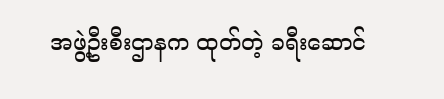အဖွဲ့ဦးစီးဌာနက ထုတ်တဲ့ ခရီးဆောင်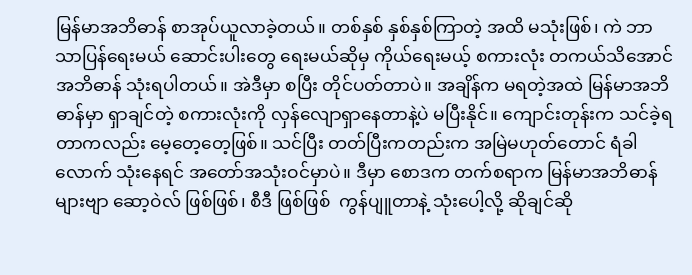မြန်မာအဘိဓာန် စာအုပ်ယူလာခဲ့တယ်။ တစ်နှစ် နှစ်နှစ်ကြာတဲ့ အထိ မသုံးဖြစ်၊ ကဲ ဘာသာပြန်ရေးမယ် ဆောင်းပါးတွေ ရေးမယ်ဆိုမှ ကိုယ်ရေးမယ့် စကားလုံး တကယ်သိအောင် အဘိဓာန် သုံးရပါတယ်။ အဲဒီမှာ စပြီး တိုင်ပတ်တာပဲ။ အချိန်က မရတဲ့အထဲ မြန်မာအဘိဓာန်မှာ ရှာချင်တဲ့ စကားလုံးကို လှန်လျောရှာနေတာနဲ့ပဲ မပြီးနိုင်။ ကျောင်းတုန်းက သင်ခဲ့ရတာကလည်း မေ့တေ့တေ့ဖြစ်။ သင်ပြီး တတ်ပြီးကတည်းက အမြဲမဟုတ်တောင် ရံခါလောက် သုံးနေရင် အတော်အသုံးဝင်မှာပဲ။ ဒီမှာ စောဒက တက်စရာက မြန်မာအဘိဓာန်များဗျာ ဆော့ဝဲလ် ဖြစ်ဖြစ်၊ စီဒီ ဖြစ်ဖြစ်  ကွန်ပျူတာနဲ့ သုံးပေါ့လို့ ဆိုချင်ဆို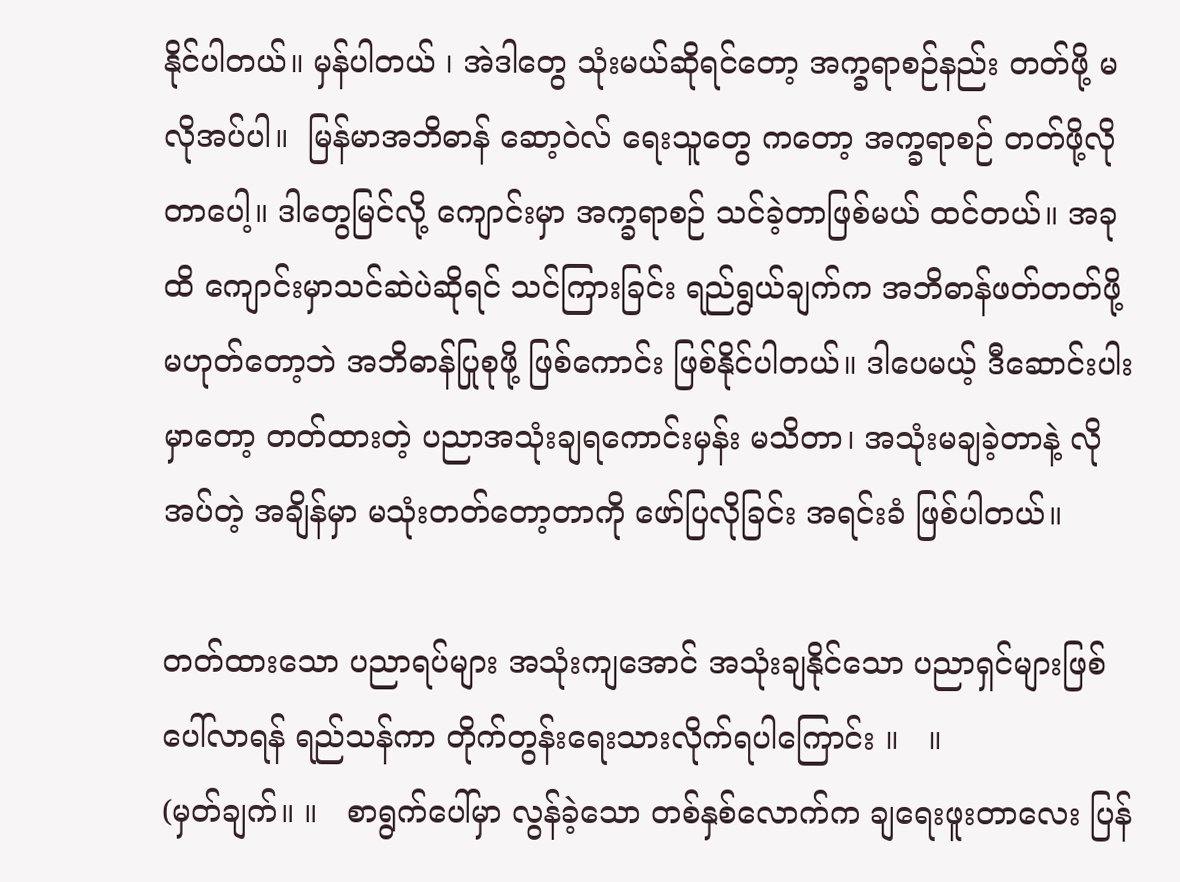နိုင်ပါတယ်။ မှန်ပါတယ် ၊ အဲဒါတွေ သုံးမယ်ဆိုရင်တော့ အက္ခရာစဉ်နည်း တတ်ဖို့ မလိုအပ်ပါ။  မြန်မာအဘိဓာန် ဆော့ဝဲလ် ရေးသူတွေ ကတော့ အက္ခရာစဉ် တတ်ဖို့လိုတာပေါ့။ ဒါတွေမြင်လို့ ကျောင်းမှာ အက္ခရာစဉ် သင်ခဲ့တာဖြစ်မယ် ထင်တယ်။ အခုထိ ကျောင်းမှာသင်ဆဲပဲဆိုရင် သင်ကြားခြင်း ရည်ရွယ်ချက်က အဘိဓာန်ဖတ်တတ်ဖို့ မဟုတ်တော့ဘဲ အဘိဓာန်ပြုစုဖို့ ဖြစ်ကောင်း ဖြစ်နိုင်ပါတယ်။ ဒါပေမယ့် ဒီဆောင်းပါးမှာတော့ တတ်ထားတဲ့ ပညာအသုံးချရကောင်းမှန်း မသိတာ၊ အသုံးမချခဲ့တာနဲ့ လိုအပ်တဲ့ အချိန်မှာ မသုံးတတ်တော့တာကို ဖော်ပြလိုခြင်း အရင်းခံ ဖြစ်ပါတယ်။

တတ်ထားသော ပညာရပ်များ အသုံးကျအောင် အသုံးချနိုင်သော ပညာရှင်များဖြစ်ပေါ်လာရန် ရည်သန်ကာ တိုက်တွန်းရေးသားလိုက်ရပါကြောင်း ။   ။
(မှတ်ချက်။ ။   စာရွက်ပေါ်မှာ လွန်ခဲ့သော တစ်နှစ်လောက်က ချရေးဖူးတာလေး ပြန်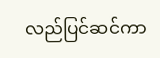လည်ပြင်ဆင်ကာ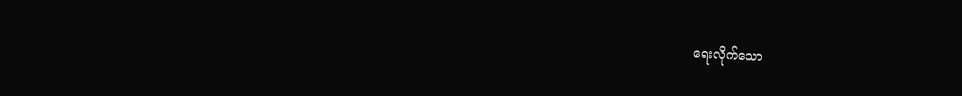ရေးလိုက်သော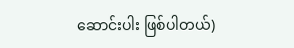ဆောင်းပါး ဖြစ်ပါတယ်)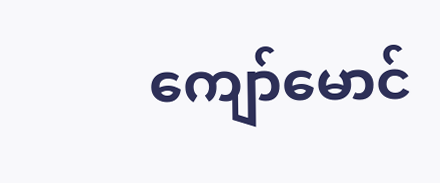ကျော်မောင်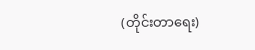(တိုင်းတာရေး)